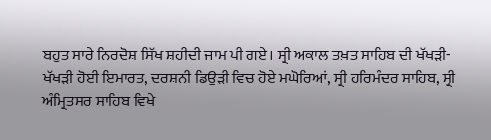ਬਹੁਤ ਸਾਰੇ ਨਿਰਦੋਸ਼ ਸਿੱਖ ਸ਼ਹੀਦੀ ਜਾਮ ਪੀ ਗਏ। ਸ੍ਰੀ ਅਕਾਲ ਤਖ਼ਤ ਸਾਹਿਬ ਦੀ ਖੱਖੜੀ-ਖੱਖੜੀ ਹੋਈ ਇਮਾਰਤ, ਦਰਸ਼ਨੀ ਡਿਉੜੀ ਵਿਚ ਹੋਏ ਮਘੋਰਿਆਂ, ਸ੍ਰੀ ਹਰਿਮੰਦਰ ਸਾਹਿਬ, ਸ੍ਰੀ ਅੰਮ੍ਰਿਤਸਰ ਸਾਹਿਬ ਵਿਖੇ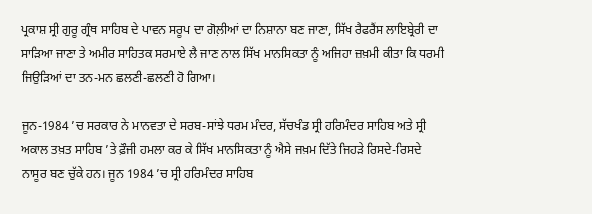ਪ੍ਰਕਾਸ਼ ਸ੍ਰੀ ਗੁਰੂ ਗ੍ਰੰਥ ਸਾਹਿਬ ਦੇ ਪਾਵਨ ਸਰੂਪ ਦਾ ਗੋਲ਼ੀਆਂ ਦਾ ਨਿਸ਼ਾਨਾ ਬਣ ਜਾਣਾ, ਸਿੱਖ ਰੈਫਰੈਂਸ ਲਾਇਬ੍ਰੇਰੀ ਦਾ ਸਾੜਿਆ ਜਾਣਾ ਤੇ ਅਮੀਰ ਸਾਹਿਤਕ ਸਰਮਾਏ ਲੈ ਜਾਣ ਨਾਲ ਸਿੱਖ ਮਾਨਸਿਕਤਾ ਨੂੰ ਅਜਿਹਾ ਜ਼ਖ਼ਮੀ ਕੀਤਾ ਕਿ ਧਰਮੀ ਜਿਉੜਿਆਂ ਦਾ ਤਨ-ਮਨ ਛਲਣੀ-ਛਲਣੀ ਹੋ ਗਿਆ।

ਜੂਨ-1984 ’ਚ ਸਰਕਾਰ ਨੇ ਮਾਨਵਤਾ ਦੇ ਸਰਬ-ਸਾਂਝੇ ਧਰਮ ਮੰਦਰ, ਸੱਚਖੰਡ ਸ੍ਰੀ ਹਰਿਮੰਦਰ ਸਾਹਿਬ ਅਤੇ ਸ੍ਰੀ ਅਕਾਲ ਤਖ਼ਤ ਸਾਹਿਬ ’ਤੇ ਫ਼ੌਜੀ ਹਮਲਾ ਕਰ ਕੇ ਸਿੱਖ ਮਾਨਸਿਕਤਾ ਨੂੰ ਐਸੇ ਜਖ਼ਮ ਦਿੱਤੇ ਜਿਹੜੇ ਰਿਸਦੇ-ਰਿਸਦੇ ਨਾਸੂਰ ਬਣ ਚੁੱਕੇ ਹਨ। ਜੂਨ 1984 ’ਚ ਸ੍ਰੀ ਹਰਿਮੰਦਰ ਸਾਹਿਬ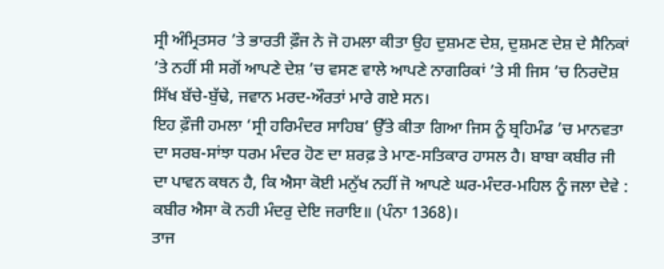ਸ੍ਰੀ ਅੰਮ੍ਰਿਤਸਰ ’ਤੇ ਭਾਰਤੀ ਫ਼ੌਜ ਨੇ ਜੋ ਹਮਲਾ ਕੀਤਾ ਉਹ ਦੁਸ਼ਮਣ ਦੇਸ਼, ਦੁਸ਼ਮਣ ਦੇਸ਼ ਦੇ ਸੈਨਿਕਾਂ ’ਤੇ ਨਹੀਂ ਸੀ ਸਗੋਂ ਆਪਣੇ ਦੇਸ਼ ’ਚ ਵਸਣ ਵਾਲੇ ਆਪਣੇ ਨਾਗਰਿਕਾਂ ’ਤੇ ਸੀ ਜਿਸ ’ਚ ਨਿਰਦੋਸ਼ ਸਿੱਖ ਬੱਚੇ-ਬੁੱਢੇ, ਜਵਾਨ ਮਰਦ-ਔਰਤਾਂ ਮਾਰੇ ਗਏ ਸਨ।
ਇਹ ਫ਼ੌਜੀ ਹਮਲਾ ‘ਸ੍ਰੀ ਹਰਿਮੰਦਰ ਸਾਹਿਬ’ ਉੱਤੇ ਕੀਤਾ ਗਿਆ ਜਿਸ ਨੂੰ ਬ੍ਰਹਿਮੰਡ ’ਚ ਮਾਨਵਤਾ ਦਾ ਸਰਬ-ਸਾਂਝਾ ਧਰਮ ਮੰਦਰ ਹੋਣ ਦਾ ਸ਼ਰਫ਼ ਤੇ ਮਾਣ-ਸਤਿਕਾਰ ਹਾਸਲ ਹੈ। ਬਾਬਾ ਕਬੀਰ ਜੀ ਦਾ ਪਾਵਨ ਕਥਨ ਹੈ, ਕਿ ਐਸਾ ਕੋਈ ਮਨੁੱਖ ਨਹੀਂ ਜੋ ਆਪਣੇ ਘਰ-ਮੰਦਰ-ਮਹਿਲ ਨੂੰ ਜਲਾ ਦੇਵੇ : ਕਬੀਰ ਐਸਾ ਕੋ ਨਹੀ ਮੰਦਰੁ ਦੇਇ ਜਰਾਇ॥ (ਪੰਨਾ 1368)।
ਤਾਜ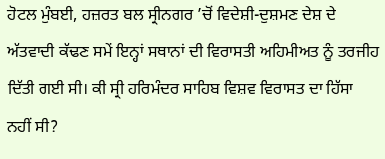ਹੋਟਲ ਮੁੰਬਈ, ਹਜ਼ਰਤ ਬਲ ਸ੍ਰੀਨਗਰ ’ਚੋਂ ਵਿਦੇਸ਼ੀ-ਦੁਸ਼ਮਣ ਦੇਸ਼ ਦੇ ਅੱਤਵਾਦੀ ਕੱਢਣ ਸਮੇਂ ਇਨ੍ਹਾਂ ਸਥਾਨਾਂ ਦੀ ਵਿਰਾਸਤੀ ਅਹਿਮੀਅਤ ਨੂੰ ਤਰਜੀਹ ਦਿੱਤੀ ਗਈ ਸੀ। ਕੀ ਸ੍ਰੀ ਹਰਿਮੰਦਰ ਸਾਹਿਬ ਵਿਸ਼ਵ ਵਿਰਾਸਤ ਦਾ ਹਿੱਸਾ ਨਹੀਂ ਸੀ?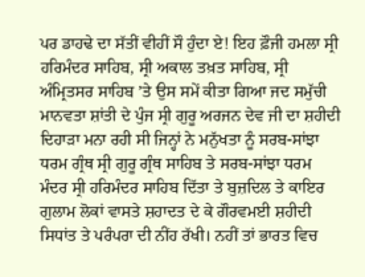ਪਰ ਡਾਹਢੇ ਦਾ ਸੱਤੀਂ ਵੀਹੀਂ ਸੌ ਹੁੰਦਾ ਏ! ਇਹ ਫ਼ੌਜੀ ਹਮਲਾ ਸ੍ਰੀ ਹਰਿਮੰਦਰ ਸਾਹਿਬ, ਸ੍ਰੀ ਅਕਾਲ ਤਖ਼ਤ ਸਾਹਿਬ, ਸ੍ਰੀ ਅੰਮ੍ਰਿਤਸਰ ਸਾਹਿਬ ’ਤੇ ਉਸ ਸਮੇਂ ਕੀਤਾ ਗਿਆ ਜਦ ਸਮੁੱਚੀ ਮਾਨਵਤਾ ਸ਼ਾਂਤੀ ਦੇ ਪੁੰਜ ਸ੍ਰੀ ਗੁਰੂ ਅਰਜਨ ਦੇਵ ਜੀ ਦਾ ਸ਼ਹੀਦੀ ਦਿਹਾੜਾ ਮਨਾ ਰਹੀ ਸੀ ਜਿਨ੍ਹਾਂ ਨੇ ਮਨੁੱਖਤਾ ਨੂੰ ਸਰਬ-ਸਾਂਝਾ ਧਰਮ ਗ੍ਰੰਥ ਸ੍ਰੀ ਗੁਰੂ ਗ੍ਰੰਥ ਸਾਹਿਬ ਤੇ ਸਰਬ-ਸਾਂਝਾ ਧਰਮ ਮੰਦਰ ਸ੍ਰੀ ਹਰਿਮੰਦਰ ਸਾਹਿਬ ਦਿੱਤਾ ਤੇ ਬੁਜ਼ਦਿਲ ਤੇ ਕਾਇਰ ਗੁਲਾਮ ਲੋਕਾਂ ਵਾਸਤੇ ਸ਼ਹਾਦਤ ਦੇ ਕੇ ਗੌਰਵਮਈ ਸ਼ਹੀਦੀ ਸਿਧਾਂਤ ਤੇ ਪਰੰਪਰਾ ਦੀ ਨੀਂਹ ਰੱਖੀ। ਨਹੀਂ ਤਾਂ ਭਾਰਤ ਵਿਚ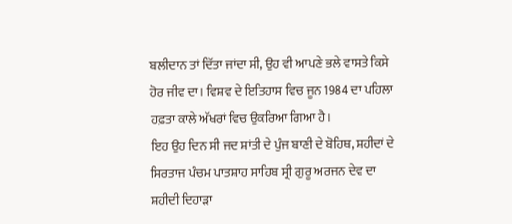ਬਲੀਦਾਨ ਤਾਂ ਦਿੱਤਾ ਜਾਂਦਾ ਸੀ, ਉਹ ਵੀ ਆਪਣੇ ਭਲੇ ਵਾਸਤੇ ਕਿਸੇ ਹੋਰ ਜੀਵ ਦਾ। ਵਿਸ਼ਵ ਦੇ ਇਤਿਹਾਸ ਵਿਚ ਜੂਨ 1984 ਦਾ ਪਹਿਲਾ ਹਫ਼ਤਾ ਕਾਲੇ ਅੱਖਰਾਂ ਵਿਚ ਉਕਰਿਆ ਗਿਆ ਹੈ।
ਇਹ ਉਹ ਦਿਨ ਸੀ ਜਦ ਸ਼ਾਂਤੀ ਦੇ ਪੁੰਜ ਬਾਣੀ ਦੇ ਬੋਹਿਥ, ਸ਼ਹੀਦਾਂ ਦੇ ਸਿਰਤਾਜ ਪੰਚਮ ਪਾਤਸ਼ਾਹ ਸਾਹਿਬ ਸ੍ਰੀ ਗੁਰੂ ਅਰਜਨ ਦੇਵ ਦਾ ਸ਼ਹੀਦੀ ਦਿਹਾੜਾ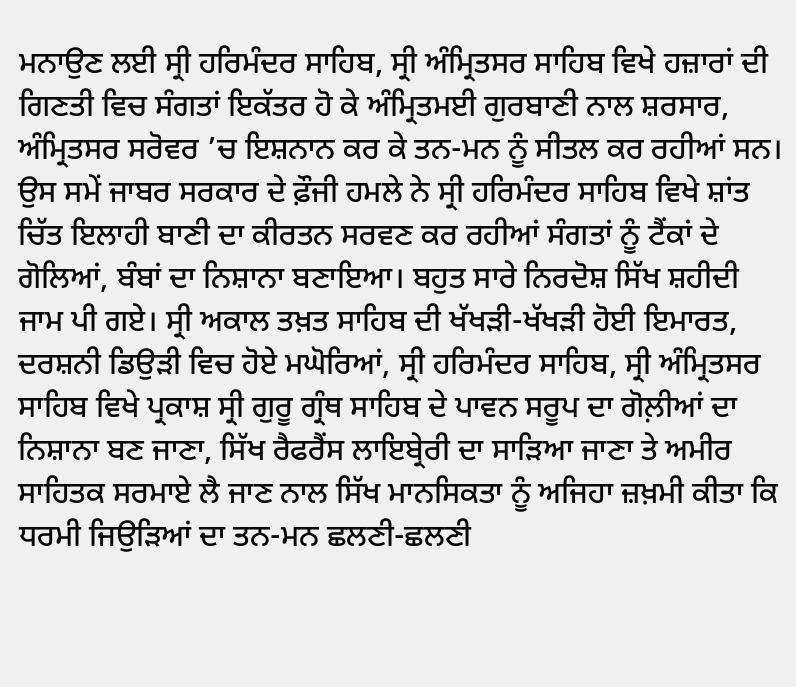ਮਨਾਉਣ ਲਈ ਸ੍ਰੀ ਹਰਿਮੰਦਰ ਸਾਹਿਬ, ਸ੍ਰੀ ਅੰਮ੍ਰਿਤਸਰ ਸਾਹਿਬ ਵਿਖੇ ਹਜ਼ਾਰਾਂ ਦੀ ਗਿਣਤੀ ਵਿਚ ਸੰਗਤਾਂ ਇਕੱਤਰ ਹੋ ਕੇ ਅੰਮ੍ਰਿਤਮਈ ਗੁਰਬਾਣੀ ਨਾਲ ਸ਼ਰਸਾਰ, ਅੰਮ੍ਰਿਤਸਰ ਸਰੋਵਰ ’ਚ ਇਸ਼ਨਾਨ ਕਰ ਕੇ ਤਨ-ਮਨ ਨੂੰ ਸੀਤਲ ਕਰ ਰਹੀਆਂ ਸਨ। ਉਸ ਸਮੇਂ ਜਾਬਰ ਸਰਕਾਰ ਦੇ ਫ਼ੌਜੀ ਹਮਲੇ ਨੇ ਸ੍ਰੀ ਹਰਿਮੰਦਰ ਸਾਹਿਬ ਵਿਖੇ ਸ਼ਾਂਤ ਚਿੱਤ ਇਲਾਹੀ ਬਾਣੀ ਦਾ ਕੀਰਤਨ ਸਰਵਣ ਕਰ ਰਹੀਆਂ ਸੰਗਤਾਂ ਨੂੰ ਟੈਂਕਾਂ ਦੇ ਗੋਲਿਆਂ, ਬੰਬਾਂ ਦਾ ਨਿਸ਼ਾਨਾ ਬਣਾਇਆ। ਬਹੁਤ ਸਾਰੇ ਨਿਰਦੋਸ਼ ਸਿੱਖ ਸ਼ਹੀਦੀ ਜਾਮ ਪੀ ਗਏ। ਸ੍ਰੀ ਅਕਾਲ ਤਖ਼ਤ ਸਾਹਿਬ ਦੀ ਖੱਖੜੀ-ਖੱਖੜੀ ਹੋਈ ਇਮਾਰਤ, ਦਰਸ਼ਨੀ ਡਿਉੜੀ ਵਿਚ ਹੋਏ ਮਘੋਰਿਆਂ, ਸ੍ਰੀ ਹਰਿਮੰਦਰ ਸਾਹਿਬ, ਸ੍ਰੀ ਅੰਮ੍ਰਿਤਸਰ ਸਾਹਿਬ ਵਿਖੇ ਪ੍ਰਕਾਸ਼ ਸ੍ਰੀ ਗੁਰੂ ਗ੍ਰੰਥ ਸਾਹਿਬ ਦੇ ਪਾਵਨ ਸਰੂਪ ਦਾ ਗੋਲ਼ੀਆਂ ਦਾ ਨਿਸ਼ਾਨਾ ਬਣ ਜਾਣਾ, ਸਿੱਖ ਰੈਫਰੈਂਸ ਲਾਇਬ੍ਰੇਰੀ ਦਾ ਸਾੜਿਆ ਜਾਣਾ ਤੇ ਅਮੀਰ ਸਾਹਿਤਕ ਸਰਮਾਏ ਲੈ ਜਾਣ ਨਾਲ ਸਿੱਖ ਮਾਨਸਿਕਤਾ ਨੂੰ ਅਜਿਹਾ ਜ਼ਖ਼ਮੀ ਕੀਤਾ ਕਿ ਧਰਮੀ ਜਿਉੜਿਆਂ ਦਾ ਤਨ-ਮਨ ਛਲਣੀ-ਛਲਣੀ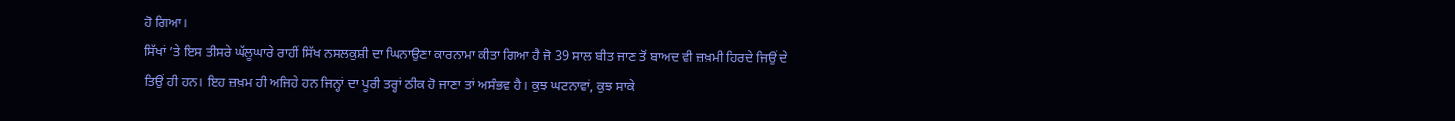ਹੋ ਗਿਆ।
ਸਿੱਖਾਂ ’ਤੇ ਇਸ ਤੀਸਰੇ ਘੱਲੂਘਾਰੇ ਰਾਹੀਂ ਸਿੱਖ ਨਸਲਕੁਸ਼ੀ ਦਾ ਘਿਨਾਉਣਾ ਕਾਰਨਾਮਾ ਕੀਤਾ ਗਿਆ ਹੈ ਜੋ 39 ਸਾਲ ਬੀਤ ਜਾਣ ਤੋਂ ਬਾਅਦ ਵੀ ਜ਼ਖ਼ਮੀ ਹਿਰਦੇ ਜਿਉਂ ਦੇ ਤਿਉਂ ਹੀ ਹਨ। ਇਹ ਜ਼ਖ਼ਮ ਹੀ ਅਜਿਹੇ ਹਨ ਜਿਨ੍ਹਾਂ ਦਾ ਪੂਰੀ ਤਰ੍ਹਾਂ ਠੀਕ ਹੋ ਜਾਣਾ ਤਾਂ ਅਸੰਭਵ ਹੈ। ਕੁਝ ਘਟਨਾਵਾਂ, ਕੁਝ ਸਾਕੇ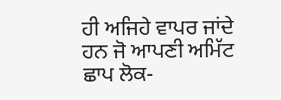ਹੀ ਅਜਿਹੇ ਵਾਪਰ ਜਾਂਦੇ ਹਨ ਜੋ ਆਪਣੀ ਅਮਿੱਟ ਛਾਪ ਲੋਕ-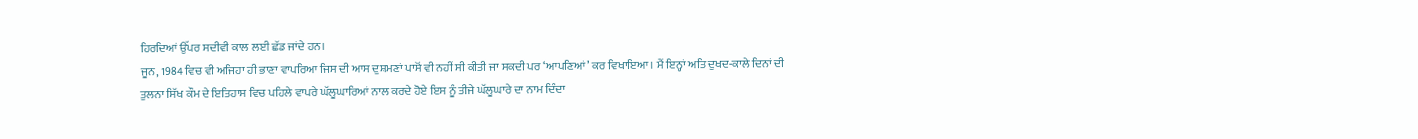ਹਿਰਦਿਆਂ ਉੱਪਰ ਸਦੀਵੀ ਕਾਲ ਲਈ ਛੱਡ ਜਾਂਦੇ ਹਨ।
ਜੂਨ, 1984 ਵਿਚ ਵੀ ਅਜਿਹਾ ਹੀ ਭਾਣਾ ਵਾਪਰਿਆ ਜਿਸ ਦੀ ਆਸ ਦੁਸ਼ਮਣਾਂ ਪਾਸੋਂ ਵੀ ਨਹੀਂ ਸੀ ਕੀਤੀ ਜਾ ਸਕਦੀ ਪਰ ‘ਆਪਣਿਆਂ’ ਕਰ ਵਿਖਾਇਆ। ਮੈਂ ਇਨ੍ਹਾਂ ਅਤਿ ਦੁਖਦ-ਕਾਲੇ ਦਿਨਾਂ ਦੀ ਤੁਲਨਾ ਸਿੱਖ ਕੌਮ ਦੇ ਇਤਿਹਾਸ ਵਿਚ ਪਹਿਲੇ ਵਾਪਰੇ ਘੱਲੂਘਾਰਿਆਂ ਨਾਲ ਕਰਦੇ ਹੋਏ ਇਸ ਨੂੰ ਤੀਜੇ ਘੱਲੂਘਾਰੇ ਦਾ ਨਾਮ ਦਿੰਦਾ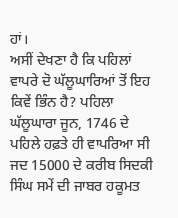ਹਾਂ।
ਅਸੀਂ ਦੇਖਣਾ ਹੈ ਕਿ ਪਹਿਲਾਂ ਵਾਪਰੇ ਦੋ ਘੱਲੂਘਾਰਿਆਂ ਤੋਂ ਇਹ ਕਿਵੇਂ ਭਿੰਨ ਹੈ? ਪਹਿਲਾ ਘੱਲੂਘਾਰਾ ਜੂਨ, 1746 ਦੇ ਪਹਿਲੇ ਹਫ਼ਤੇ ਹੀ ਵਾਪਰਿਆ ਸੀ ਜਦ 15000 ਦੇ ਕਰੀਬ ਸਿਦਕੀ ਸਿੰਘ ਸਮੇਂ ਦੀ ਜਾਬਰ ਹਕੂਮਤ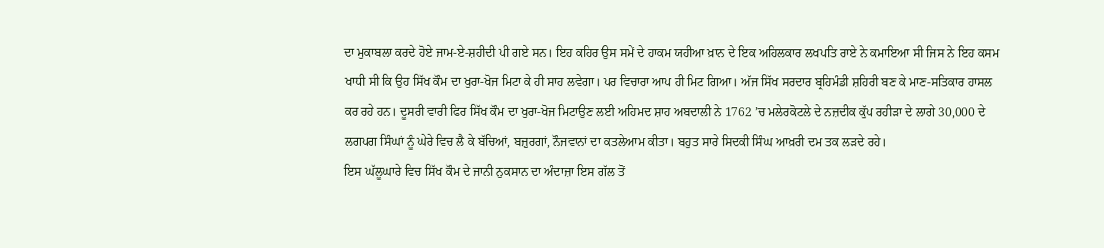ਦਾ ਮੁਕਾਬਲਾ ਕਰਦੇ ਹੋਏ ਜਾਮ-ਏ-ਸ਼ਹੀਦੀ ਪੀ ਗਏ ਸਨ। ਇਹ ਕਹਿਰ ਉਸ ਸਮੇਂ ਦੇ ਹਾਕਮ ਯਹੀਆ ਖ਼ਾਨ ਦੇ ਇਕ ਅਹਿਲਕਾਰ ਲਖਪਤਿ ਰਾਏ ਨੇ ਕਮਾਇਆ ਸੀ ਜਿਸ ਨੇ ਇਹ ਕਸਮ ਖਾਧੀ ਸੀ ਕਿ ਉਹ ਸਿੱਖ ਕੌਮ ਦਾ ਖੁਰਾ-ਖੋਜ ਮਿਟਾ ਕੇ ਹੀ ਸਾਹ ਲਵੇਗਾ। ਪਰ ਵਿਚਾਰਾ ਆਪ ਹੀ ਮਿਟ ਗਿਆ। ਅੱਜ ਸਿੱਖ ਸਰਦਾਰ ਬ੍ਰਹਿਮੰਡੀ ਸ਼ਹਿਰੀ ਬਣ ਕੇ ਮਾਣ-ਸਤਿਕਾਰ ਹਾਸਲ ਕਰ ਰਹੇ ਹਨ। ਦੂਸਰੀ ਵਾਰੀ ਫਿਰ ਸਿੱਖ ਕੌਮ ਦਾ ਖੁਰਾ-ਖੋਜ ਮਿਟਾਉਣ ਲਈ ਅਹਿਮਦ ਸ਼ਾਹ ਅਬਦਾਲੀ ਨੇ 1762 ’ਚ ਮਲੇਰਕੋਟਲੇ ਦੇ ਨਜ਼ਦੀਕ ਕੁੱਪ ਰਹੀੜਾ ਦੇ ਲਾਗੇ 30,000 ਦੇ ਲਗਪਗ ਸਿੰਘਾਂ ਨੂੰ ਘੇਰੇ ਵਿਚ ਲੈ ਕੇ ਬੱਚਿਆਂ, ਬਜ਼ੁਰਗਾਂ, ਨੌਜਵਾਨਾਂ ਦਾ ਕਤਲੇਆਮ ਕੀਤਾ। ਬਹੁਤ ਸਾਰੇ ਸਿਦਕੀ ਸਿੰਘ ਆਖ਼ਰੀ ਦਮ ਤਕ ਲੜਦੇ ਰਹੇ।
ਇਸ ਘੱਲੂਘਾਰੇ ਵਿਚ ਸਿੱਖ ਕੌਮ ਦੇ ਜਾਨੀ ਨੁਕਸਾਨ ਦਾ ਅੰਦਾਜ਼ਾ ਇਸ ਗੱਲ ਤੋਂ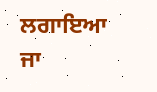ਲਗਾਇਆ ਜਾ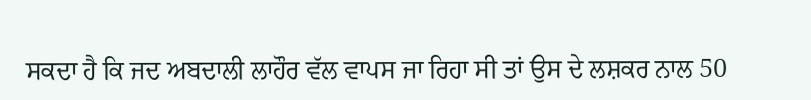ਸਕਦਾ ਹੈ ਕਿ ਜਦ ਅਬਦਾਲੀ ਲਾਹੌਰ ਵੱਲ ਵਾਪਸ ਜਾ ਰਿਹਾ ਸੀ ਤਾਂ ਉਸ ਦੇ ਲਸ਼ਕਰ ਨਾਲ 50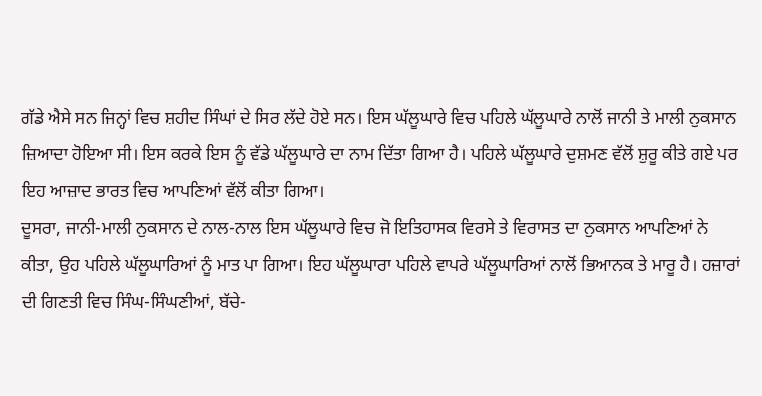ਗੱਡੇ ਐਸੇ ਸਨ ਜਿਨ੍ਹਾਂ ਵਿਚ ਸ਼ਹੀਦ ਸਿੰਘਾਂ ਦੇ ਸਿਰ ਲੱਦੇ ਹੋਏ ਸਨ। ਇਸ ਘੱਲੂਘਾਰੇ ਵਿਚ ਪਹਿਲੇ ਘੱਲੂਘਾਰੇ ਨਾਲੋਂ ਜਾਨੀ ਤੇ ਮਾਲੀ ਨੁਕਸਾਨ ਜ਼ਿਆਦਾ ਹੋਇਆ ਸੀ। ਇਸ ਕਰਕੇ ਇਸ ਨੂੰ ਵੱਡੇ ਘੱਲੂਘਾਰੇ ਦਾ ਨਾਮ ਦਿੱਤਾ ਗਿਆ ਹੈ। ਪਹਿਲੇ ਘੱਲੂਘਾਰੇ ਦੁਸ਼ਮਣ ਵੱਲੋਂ ਸ਼ੁਰੂ ਕੀਤੇ ਗਏ ਪਰ ਇਹ ਆਜ਼ਾਦ ਭਾਰਤ ਵਿਚ ਆਪਣਿਆਂ ਵੱਲੋਂ ਕੀਤਾ ਗਿਆ।
ਦੂਸਰਾ, ਜਾਨੀ-ਮਾਲੀ ਨੁਕਸਾਨ ਦੇ ਨਾਲ-ਨਾਲ ਇਸ ਘੱਲੂਘਾਰੇ ਵਿਚ ਜੋ ਇਤਿਹਾਸਕ ਵਿਰਸੇ ਤੇ ਵਿਰਾਸਤ ਦਾ ਨੁਕਸਾਨ ਆਪਣਿਆਂ ਨੇ ਕੀਤਾ, ਉਹ ਪਹਿਲੇ ਘੱਲੂਘਾਰਿਆਂ ਨੂੰ ਮਾਤ ਪਾ ਗਿਆ। ਇਹ ਘੱਲੂਘਾਰਾ ਪਹਿਲੇ ਵਾਪਰੇ ਘੱਲੂਘਾਰਿਆਂ ਨਾਲੋਂ ਭਿਆਨਕ ਤੇ ਮਾਰੂ ਹੈ। ਹਜ਼ਾਰਾਂ ਦੀ ਗਿਣਤੀ ਵਿਚ ਸਿੰਘ-ਸਿੰਘਣੀਆਂ, ਬੱਚੇ-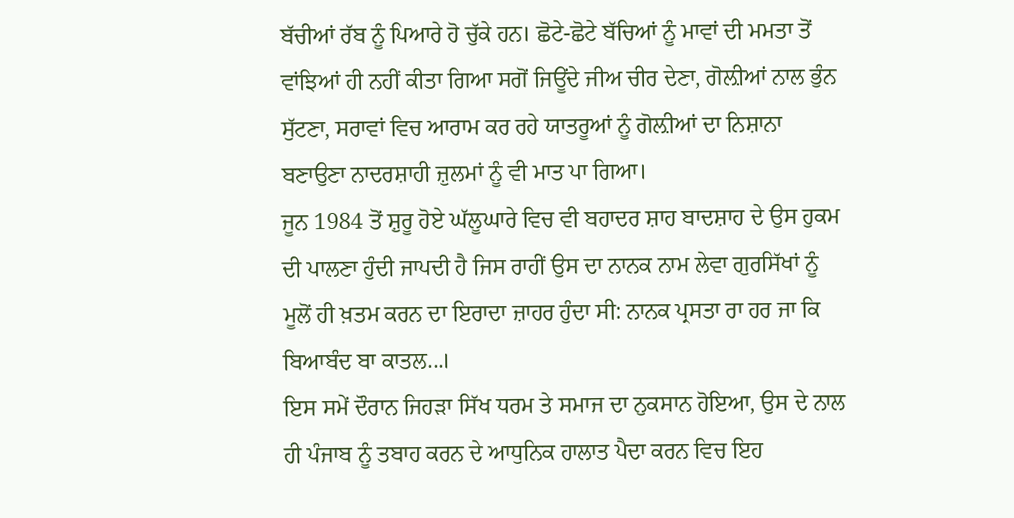ਬੱਚੀਆਂ ਰੱਬ ਨੂੰ ਪਿਆਰੇ ਹੋ ਚੁੱਕੇ ਹਨ। ਛੋਟੇ-ਛੋਟੇ ਬੱਚਿਆਂ ਨੂੰ ਮਾਵਾਂ ਦੀ ਮਮਤਾ ਤੋਂ ਵਾਂਝਿਆਂ ਹੀ ਨਹੀਂ ਕੀਤਾ ਗਿਆ ਸਗੋਂ ਜਿਊਂਦੇ ਜੀਅ ਚੀਰ ਦੇਣਾ, ਗੋਲ਼ੀਆਂ ਨਾਲ ਭੁੰਨ ਸੁੱਟਣਾ, ਸਰਾਵਾਂ ਵਿਚ ਆਰਾਮ ਕਰ ਰਹੇ ਯਾਤਰੂਆਂ ਨੂੰ ਗੋਲ਼ੀਆਂ ਦਾ ਨਿਸ਼ਾਨਾ ਬਣਾਉਣਾ ਨਾਦਰਸ਼ਾਹੀ ਜ਼ੁਲਮਾਂ ਨੂੰ ਵੀ ਮਾਤ ਪਾ ਗਿਆ।
ਜੂਨ 1984 ਤੋਂ ਸ਼ੁਰੂ ਹੋਏ ਘੱਲੂਘਾਰੇ ਵਿਚ ਵੀ ਬਹਾਦਰ ਸ਼ਾਹ ਬਾਦਸ਼ਾਹ ਦੇ ਉਸ ਹੁਕਮ ਦੀ ਪਾਲਣਾ ਹੁੰਦੀ ਜਾਪਦੀ ਹੈ ਜਿਸ ਰਾਹੀਂ ਉਸ ਦਾ ਨਾਨਕ ਨਾਮ ਲੇਵਾ ਗੁਰਸਿੱਖਾਂ ਨੂੰ ਮੂਲੋਂ ਹੀ ਖ਼ਤਮ ਕਰਨ ਦਾ ਇਰਾਦਾ ਜ਼ਾਹਰ ਹੁੰਦਾ ਸੀ: ਨਾਨਕ ਪ੍ਰਸਤਾ ਰਾ ਹਰ ਜਾ ਕਿ ਬਿਆਬੰਦ ਬਾ ਕਾਤਲ...।
ਇਸ ਸਮੇਂ ਦੌਰਾਨ ਜਿਹੜਾ ਸਿੱਖ ਧਰਮ ਤੇ ਸਮਾਜ ਦਾ ਨੁਕਸਾਨ ਹੋਇਆ, ਉਸ ਦੇ ਨਾਲ ਹੀ ਪੰਜਾਬ ਨੂੰ ਤਬਾਹ ਕਰਨ ਦੇ ਆਧੁਨਿਕ ਹਾਲਾਤ ਪੈਦਾ ਕਰਨ ਵਿਚ ਇਹ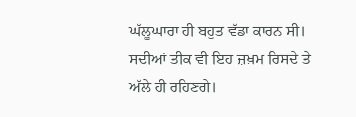ਘੱਲੂਘਾਰਾ ਹੀ ਬਹੁਤ ਵੱਡਾ ਕਾਰਨ ਸੀ। ਸਦੀਆਂ ਤੀਕ ਵੀ ਇਹ ਜ਼ਖ਼ਮ ਰਿਸਦੇ ਤੇ ਅੱਲੇ ਹੀ ਰਹਿਣਗੇ।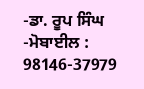-ਡਾ. ਰੂਪ ਸਿੰਘ
-ਮੋਬਾਈਲ : 98146-37979